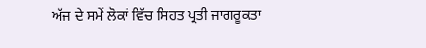ਅੱਜ ਦੇ ਸਮੇਂ ਲੋਕਾਂ ਵਿੱਚ ਸਿਹਤ ਪ੍ਰਤੀ ਜਾਗਰੂਕਤਾ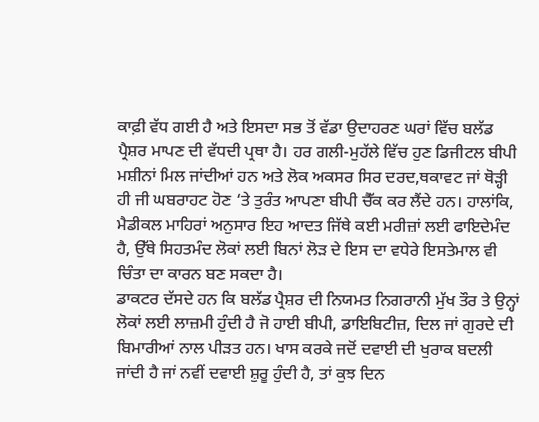ਕਾਫ਼ੀ ਵੱਧ ਗਈ ਹੈ ਅਤੇ ਇਸਦਾ ਸਭ ਤੋਂ ਵੱਡਾ ਉਦਾਹਰਣ ਘਰਾਂ ਵਿੱਚ ਬਲੱਡ ਪ੍ਰੈਸ਼ਰ ਮਾਪਣ ਦੀ ਵੱਧਦੀ ਪ੍ਰਥਾ ਹੈ। ਹਰ ਗਲੀ-ਮੁਹੱਲੇ ਵਿੱਚ ਹੁਣ ਡਿਜੀਟਲ ਬੀਪੀ ਮਸ਼ੀਨਾਂ ਮਿਲ ਜਾਂਦੀਆਂ ਹਨ ਅਤੇ ਲੋਕ ਅਕਸਰ ਸਿਰ ਦਰਦ,ਥਕਾਵਟ ਜਾਂ ਥੋੜ੍ਹੀ ਹੀ ਜੀ ਘਬਰਾਹਟ ਹੋਣ ‘ਤੇ ਤੁਰੰਤ ਆਪਣਾ ਬੀਪੀ ਚੈੱਕ ਕਰ ਲੈਂਦੇ ਹਨ। ਹਾਲਾਂਕਿ, ਮੈਡੀਕਲ ਮਾਹਿਰਾਂ ਅਨੁਸਾਰ ਇਹ ਆਦਤ ਜਿੱਥੇ ਕਈ ਮਰੀਜ਼ਾਂ ਲਈ ਫਾਇਦੇਮੰਦ ਹੈ, ਉੱਥੇ ਸਿਹਤਮੰਦ ਲੋਕਾਂ ਲਈ ਬਿਨਾਂ ਲੋੜ ਦੇ ਇਸ ਦਾ ਵਧੇਰੇ ਇਸਤੇਮਾਲ ਵੀ ਚਿੰਤਾ ਦਾ ਕਾਰਨ ਬਣ ਸਕਦਾ ਹੈ।
ਡਾਕਟਰ ਦੱਸਦੇ ਹਨ ਕਿ ਬਲੱਡ ਪ੍ਰੈਸ਼ਰ ਦੀ ਨਿਯਮਤ ਨਿਗਰਾਨੀ ਮੁੱਖ ਤੌਰ ਤੇ ਉਨ੍ਹਾਂ ਲੋਕਾਂ ਲਈ ਲਾਜ਼ਮੀ ਹੁੰਦੀ ਹੈ ਜੋ ਹਾਈ ਬੀਪੀ, ਡਾਇਬਿਟੀਜ਼, ਦਿਲ ਜਾਂ ਗੁਰਦੇ ਦੀ ਬਿਮਾਰੀਆਂ ਨਾਲ ਪੀੜਤ ਹਨ। ਖਾਸ ਕਰਕੇ ਜਦੋਂ ਦਵਾਈ ਦੀ ਖੁਰਾਕ ਬਦਲੀ ਜਾਂਦੀ ਹੈ ਜਾਂ ਨਵੀਂ ਦਵਾਈ ਸ਼ੁਰੂ ਹੁੰਦੀ ਹੈ, ਤਾਂ ਕੁਝ ਦਿਨ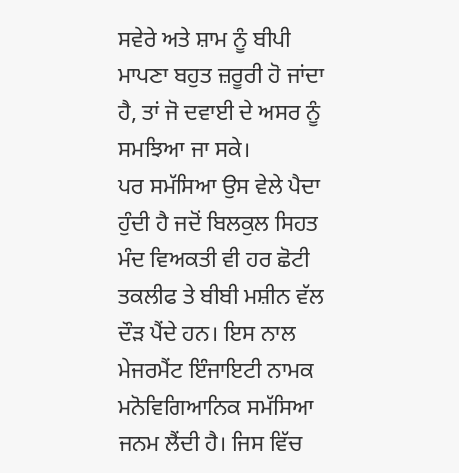ਸਵੇਰੇ ਅਤੇ ਸ਼ਾਮ ਨੂੰ ਬੀਪੀ ਮਾਪਣਾ ਬਹੁਤ ਜ਼ਰੂਰੀ ਹੋ ਜਾਂਦਾ ਹੈ, ਤਾਂ ਜੋ ਦਵਾਈ ਦੇ ਅਸਰ ਨੂੰ ਸਮਝਿਆ ਜਾ ਸਕੇ।
ਪਰ ਸਮੱਸਿਆ ਉਸ ਵੇਲੇ ਪੈਦਾ ਹੁੰਦੀ ਹੈ ਜਦੋਂ ਬਿਲਕੁਲ ਸਿਹਤ ਮੰਦ ਵਿਅਕਤੀ ਵੀ ਹਰ ਛੋਟੀ ਤਕਲੀਫ ਤੇ ਬੀਬੀ ਮਸ਼ੀਨ ਵੱਲ ਦੌੜ ਪੈਂਦੇ ਹਨ। ਇਸ ਨਾਲ ਮੇਜਰਮੈਂਟ ਇੰਜਾਇਟੀ ਨਾਮਕ ਮਨੋਵਿਗਿਆਨਿਕ ਸਮੱਸਿਆ ਜਨਮ ਲੈਂਦੀ ਹੈ। ਜਿਸ ਵਿੱਚ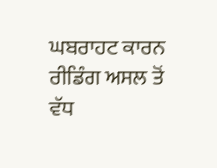ਘਬਰਾਹਟ ਕਾਰਨ ਰੀਡਿੰਗ ਅਸਲ ਤੋਂ ਵੱਧ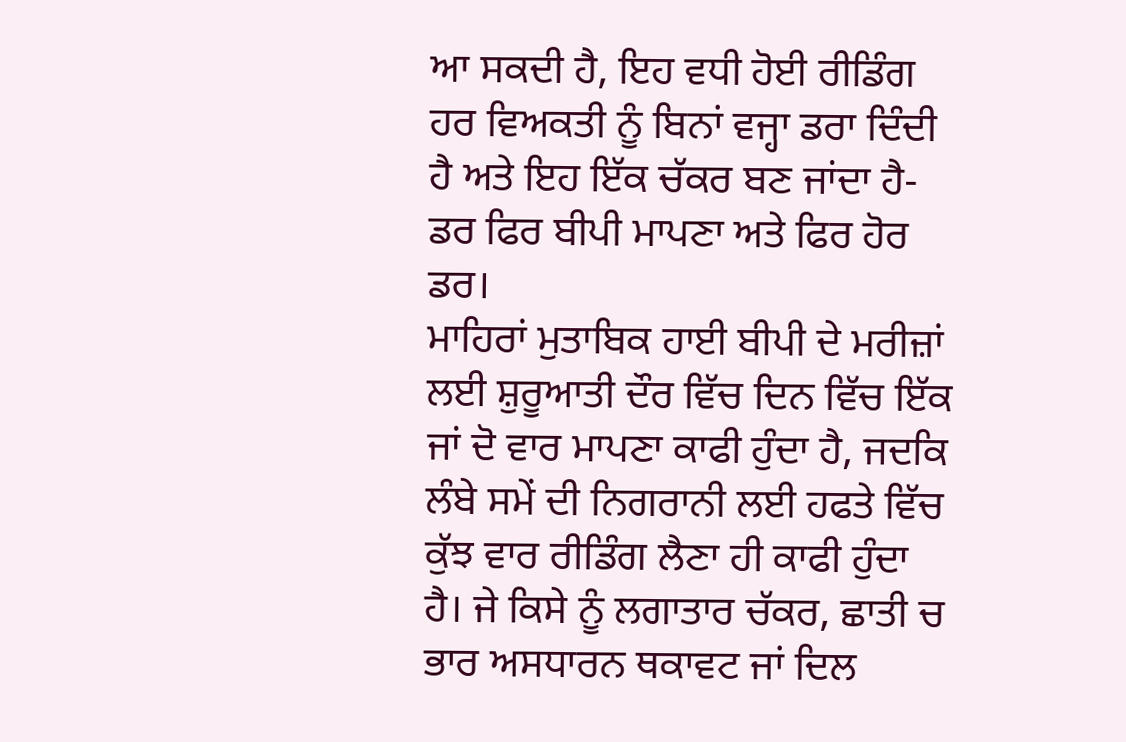ਆ ਸਕਦੀ ਹੈ, ਇਹ ਵਧੀ ਹੋਈ ਰੀਡਿੰਗ ਹਰ ਵਿਅਕਤੀ ਨੂੰ ਬਿਨਾਂ ਵਜ੍ਹਾ ਡਰਾ ਦਿੰਦੀ ਹੈ ਅਤੇ ਇਹ ਇੱਕ ਚੱਕਰ ਬਣ ਜਾਂਦਾ ਹੈ- ਡਰ ਫਿਰ ਬੀਪੀ ਮਾਪਣਾ ਅਤੇ ਫਿਰ ਹੋਰ ਡਰ।
ਮਾਹਿਰਾਂ ਮੁਤਾਬਿਕ ਹਾਈ ਬੀਪੀ ਦੇ ਮਰੀਜ਼ਾਂ ਲਈ ਸ਼ੁਰੂਆਤੀ ਦੌਰ ਵਿੱਚ ਦਿਨ ਵਿੱਚ ਇੱਕ ਜਾਂ ਦੋ ਵਾਰ ਮਾਪਣਾ ਕਾਫੀ ਹੁੰਦਾ ਹੈ, ਜਦਕਿ ਲੰਬੇ ਸਮੇਂ ਦੀ ਨਿਗਰਾਨੀ ਲਈ ਹਫਤੇ ਵਿੱਚ ਕੁੱਝ ਵਾਰ ਰੀਡਿੰਗ ਲੈਣਾ ਹੀ ਕਾਫੀ ਹੁੰਦਾ ਹੈ। ਜੇ ਕਿਸੇ ਨੂੰ ਲਗਾਤਾਰ ਚੱਕਰ, ਛਾਤੀ ਚ ਭਾਰ ਅਸਧਾਰਨ ਥਕਾਵਟ ਜਾਂ ਦਿਲ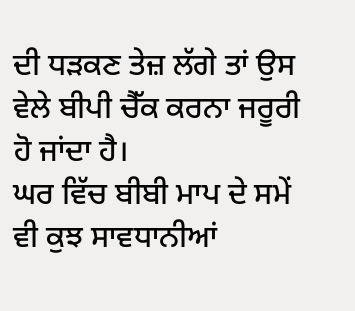ਦੀ ਧੜਕਣ ਤੇਜ਼ ਲੱਗੇ ਤਾਂ ਉਸ ਵੇਲੇ ਬੀਪੀ ਚੈੱਕ ਕਰਨਾ ਜਰੂਰੀ ਹੋ ਜਾਂਦਾ ਹੈ।
ਘਰ ਵਿੱਚ ਬੀਬੀ ਮਾਪ ਦੇ ਸਮੇਂ ਵੀ ਕੁਝ ਸਾਵਧਾਨੀਆਂ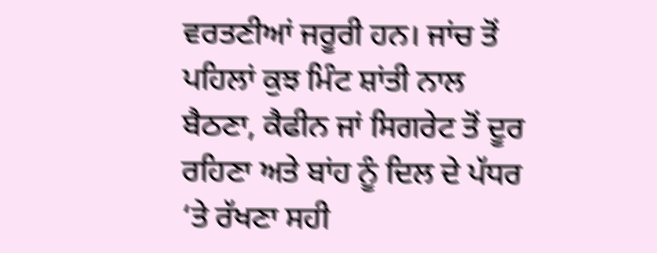ਵਰਤਣੀਆਂ ਜਰੂਰੀ ਹਨ। ਜਾਂਚ ਤੋਂ ਪਹਿਲਾਂ ਕੁਝ ਮਿੰਟ ਸ਼ਾਂਤੀ ਨਾਲ ਬੈਠਣਾ, ਕੈਫੀਨ ਜਾਂ ਸਿਗਰੇਟ ਤੋਂ ਦੂਰ ਰਹਿਣਾ ਅਤੇ ਬਾਂਹ ਨੂੰ ਦਿਲ ਦੇ ਪੱਧਰ ‘ਤੇ ਰੱਖਣਾ ਸਹੀ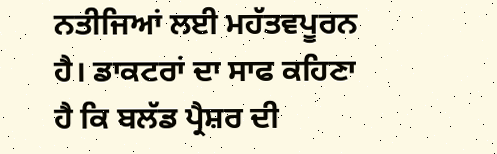ਨਤੀਜਿਆਂ ਲਈ ਮਹੱਤਵਪੂਰਨ ਹੈ। ਡਾਕਟਰਾਂ ਦਾ ਸਾਫ ਕਹਿਣਾ ਹੈ ਕਿ ਬਲੱਡ ਪ੍ਰੈਸ਼ਰ ਦੀ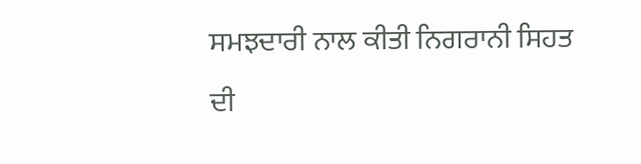ਸਮਝਦਾਰੀ ਨਾਲ ਕੀਤੀ ਨਿਗਰਾਨੀ ਸਿਹਤ ਦੀ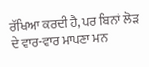ਰੱਖਿਆ ਕਰਦੀ ਹੈ, ਪਰ ਬਿਨਾਂ ਲੋੜ ਦੇ ਵਾਰ-ਵਾਰ ਮਾਪਣਾ ਮਨ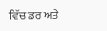ਵਿੱਚ ਡਰ ਅਤੇ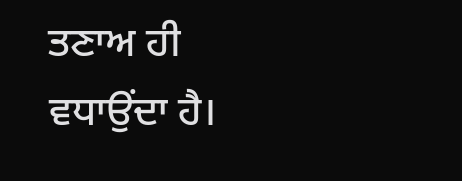ਤਣਾਅ ਹੀ ਵਧਾਉਂਦਾ ਹੈ।